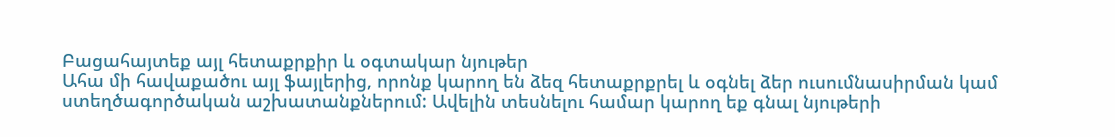Բացահայտեք այլ հետաքրքիր և օգտակար նյութեր
Ահա մի հավաքածու այլ ֆայլերից, որոնք կարող են ձեզ հետաքրքրել և օգնել ձեր ուսումնասիրման կամ ստեղծագործական աշխատանքներում: Ավելին տեսնելու համար կարող եք գնալ նյութերի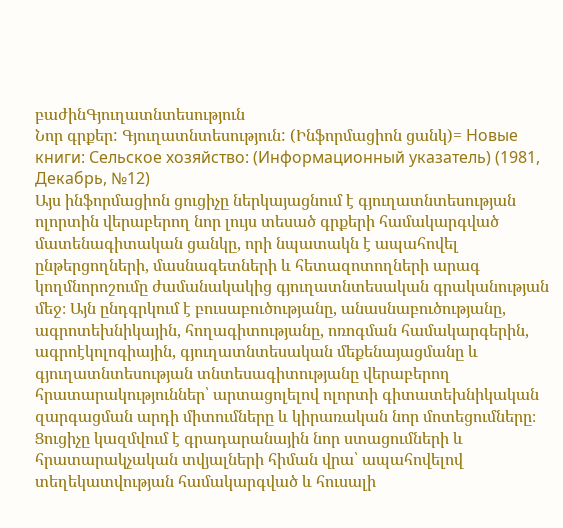բաժինԳյուղատնտեսություն
Նոր գրքեր: Գյուղատնտեսություն: (Ինֆորմացիոն ցանկ)= Новые книги: Сельское хозяйство: (Информационный указатель) (1981, Декабрь, №12)
Այս ինֆորմացիոն ցուցիչը ներկայացնում է գյուղատնտեսության ոլորտին վերաբերող նոր լույս տեսած գրքերի համակարգված մատենագիտական ցանկը, որի նպատակն է ապահովել ընթերցողների, մասնագետների և հետազոտողների արագ կողմնորոշումը ժամանակակից գյուղատնտեսական գրականության մեջ։ Այն ընդգրկում է բուսաբուծությանը, անասնաբուծությանը, ագրոտեխնիկային, հողագիտությանը, ոռոգման համակարգերին, ագրոէկոլոգիային, գյուղատնտեսական մեքենայացմանը և գյուղատնտեսության տնտեսագիտությանը վերաբերող հրատարակություններ՝ արտացոլելով ոլորտի գիտատեխնիկական զարգացման արդի միտումները և կիրառական նոր մոտեցումները։ Ցուցիչը կազմվում է գրադարանային նոր ստացումների և հրատարակչական տվյալների հիման վրա՝ ապահովելով տեղեկատվության համակարգված և հուսալի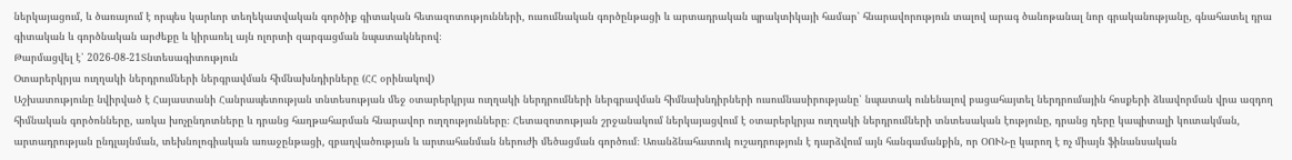ներկայացում, և ծառայում է որպես կարևոր տեղեկատվական գործիք գիտական հետազոտությունների, ուսումնական գործընթացի և արտադրական պրակտիկայի համար՝ հնարավորություն տալով արագ ծանոթանալ նոր գրականությանը, գնահատել դրա գիտական և գործնական արժեքը և կիրառել այն ոլորտի զարգացման նպատակներով։
Թարմացվել է՝ 2026-08-21Տնտեսագիտություն
Օտարերկրյա ուղղակի ներդրումների ներգրավման հիմնախնդիրները (ՀՀ օրինակով)
Աշխատությունը նվիրված է Հայաստանի Հանրապետության տնտեսության մեջ օտարերկրյա ուղղակի ներդրումների ներգրավման հիմնախնդիրների ուսումնասիրությանը՝ նպատակ ունենալով բացահայտել ներդրումային հոսքերի ձևավորման վրա ազդող հիմնական գործոնները, առկա խոչընդոտները և դրանց հաղթահարման հնարավոր ուղղությունները։ Հետազոտության շրջանակում ներկայացվում է օտարերկրյա ուղղակի ներդրումների տնտեսական էությունը, դրանց դերը կապիտալի կուտակման, արտադրության ընդլայնման, տեխնոլոգիական առաջընթացի, զբաղվածության և արտահանման ներուժի մեծացման գործում։ Առանձնահատուկ ուշադրություն է դարձվում այն հանգամանքին, որ ՕՈՒՆ-ը կարող է ոչ միայն ֆինանսական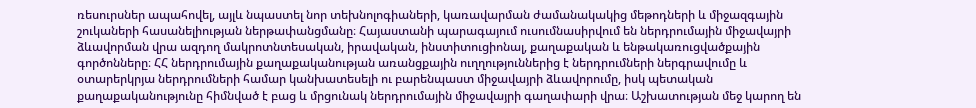ռեսուրսներ ապահովել, այլև նպաստել նոր տեխնոլոգիաների, կառավարման ժամանակակից մեթոդների և միջազգային շուկաների հասանելիության ներթափանցմանը։ Հայաստանի պարագայում ուսումնասիրվում են ներդրումային միջավայրի ձևավորման վրա ազդող մակրոտնտեսական, իրավական, ինստիտուցիոնալ, քաղաքական և ենթակառուցվածքային գործոնները։ ՀՀ ներդրումային քաղաքականության առանցքային ուղղություններից է ներդրումների ներգրավումը և օտարերկրյա ներդրումների համար կանխատեսելի ու բարենպաստ միջավայրի ձևավորումը, իսկ պետական քաղաքականությունը հիմնված է բաց և մրցունակ ներդրումային միջավայրի գաղափարի վրա։ Աշխատության մեջ կարող են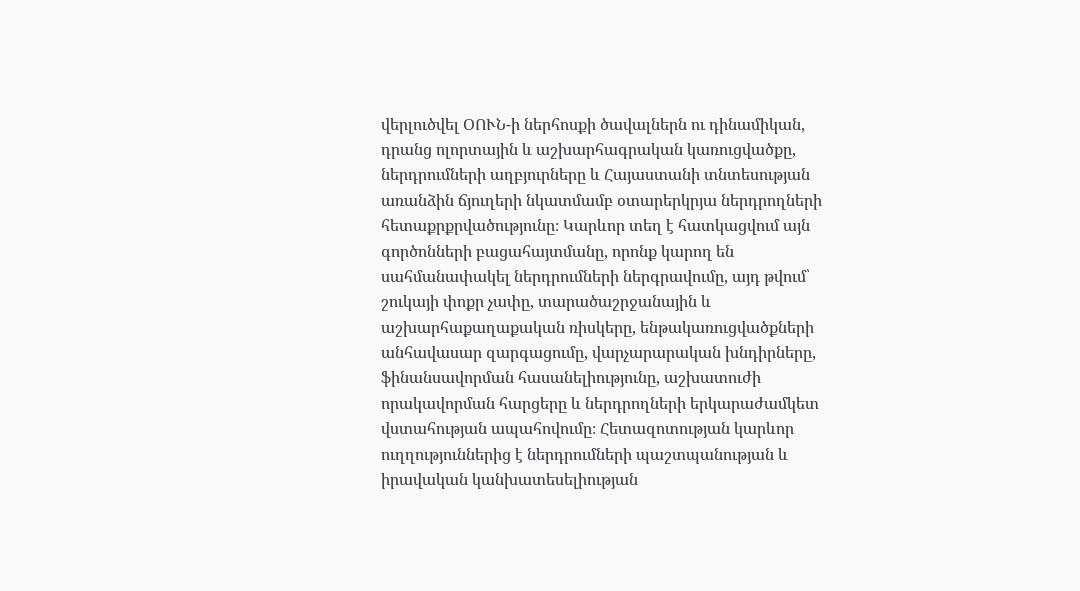վերլուծվել ՕՈՒՆ-ի ներհոսքի ծավալներն ու դինամիկան, դրանց ոլորտային և աշխարհագրական կառուցվածքը, ներդրումների աղբյուրները և Հայաստանի տնտեսության առանձին ճյուղերի նկատմամբ օտարերկրյա ներդրողների հետաքրքրվածությունը։ Կարևոր տեղ է հատկացվում այն գործոնների բացահայտմանը, որոնք կարող են սահմանափակել ներդրումների ներգրավումը, այդ թվում՝ շուկայի փոքր չափը, տարածաշրջանային և աշխարհաքաղաքական ռիսկերը, ենթակառուցվածքների անհավասար զարգացումը, վարչարարական խնդիրները, ֆինանսավորման հասանելիությունը, աշխատուժի որակավորման հարցերը և ներդրողների երկարաժամկետ վստահության ապահովումը։ Հետազոտության կարևոր ուղղություններից է ներդրումների պաշտպանության և իրավական կանխատեսելիության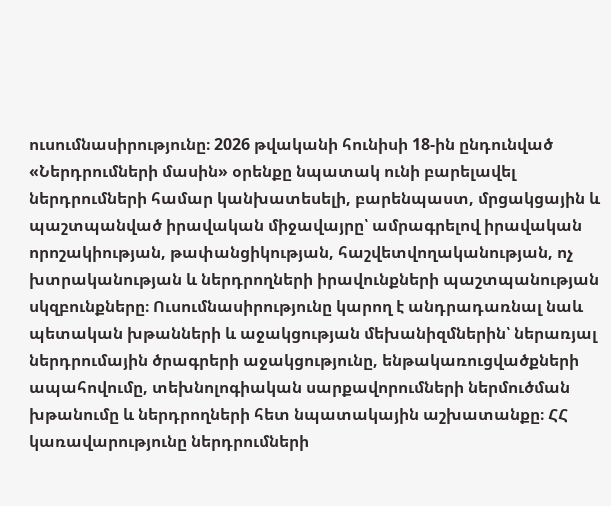ուսումնասիրությունը։ 2026 թվականի հունիսի 18-ին ընդունված «Ներդրումների մասին» օրենքը նպատակ ունի բարելավել ներդրումների համար կանխատեսելի, բարենպաստ, մրցակցային և պաշտպանված իրավական միջավայրը՝ ամրագրելով իրավական որոշակիության, թափանցիկության, հաշվետվողականության, ոչ խտրականության և ներդրողների իրավունքների պաշտպանության սկզբունքները։ Ուսումնասիրությունը կարող է անդրադառնալ նաև պետական խթանների և աջակցության մեխանիզմներին՝ ներառյալ ներդրումային ծրագրերի աջակցությունը, ենթակառուցվածքների ապահովումը, տեխնոլոգիական սարքավորումների ներմուծման խթանումը և ներդրողների հետ նպատակային աշխատանքը։ ՀՀ կառավարությունը ներդրումների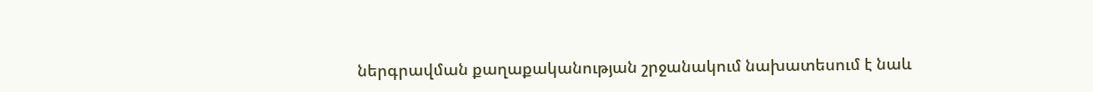ներգրավման քաղաքականության շրջանակում նախատեսում է նաև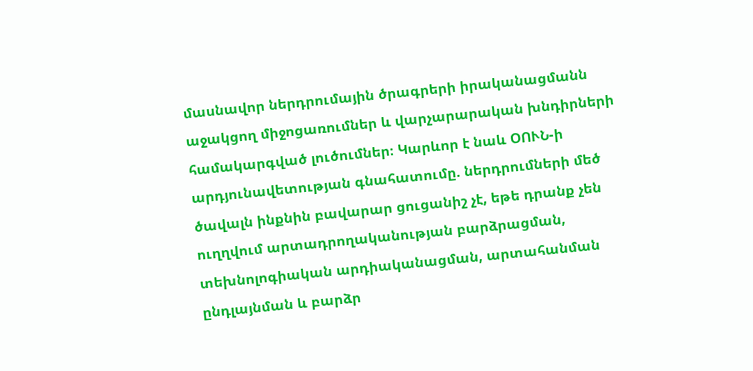մասնավոր ներդրումային ծրագրերի իրականացմանն աջակցող միջոցառումներ և վարչարարական խնդիրների համակարգված լուծումներ։ Կարևոր է նաև ՕՈՒՆ-ի արդյունավետության գնահատումը. ներդրումների մեծ ծավալն ինքնին բավարար ցուցանիշ չէ, եթե դրանք չեն ուղղվում արտադրողականության բարձրացման, տեխնոլոգիական արդիականացման, արտահանման ընդլայնման և բարձր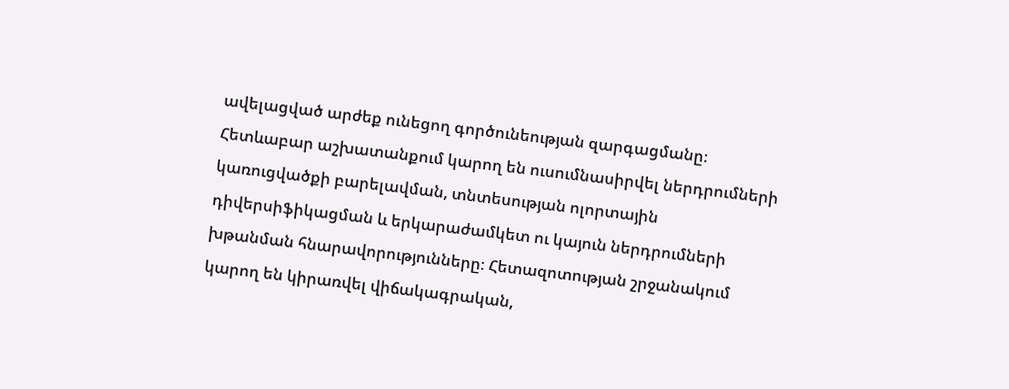ավելացված արժեք ունեցող գործունեության զարգացմանը։ Հետևաբար աշխատանքում կարող են ուսումնասիրվել ներդրումների կառուցվածքի բարելավման, տնտեսության ոլորտային դիվերսիֆիկացման և երկարաժամկետ ու կայուն ներդրումների խթանման հնարավորությունները։ Հետազոտության շրջանակում կարող են կիրառվել վիճակագրական,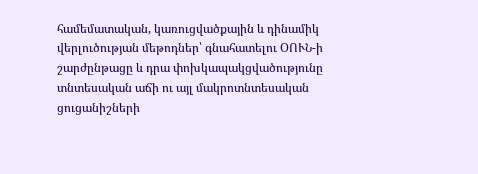համեմատական, կառուցվածքային և դինամիկ վերլուծության մեթոդներ՝ գնահատելու ՕՈՒՆ-ի շարժընթացը և դրա փոխկապակցվածությունը տնտեսական աճի ու այլ մակրոտնտեսական ցուցանիշների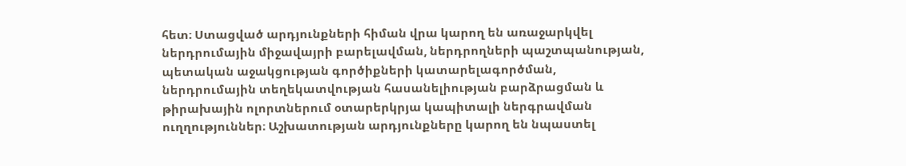հետ։ Ստացված արդյունքների հիման վրա կարող են առաջարկվել ներդրումային միջավայրի բարելավման, ներդրողների պաշտպանության, պետական աջակցության գործիքների կատարելագործման, ներդրումային տեղեկատվության հասանելիության բարձրացման և թիրախային ոլորտներում օտարերկրյա կապիտալի ներգրավման ուղղություններ։ Աշխատության արդյունքները կարող են նպաստել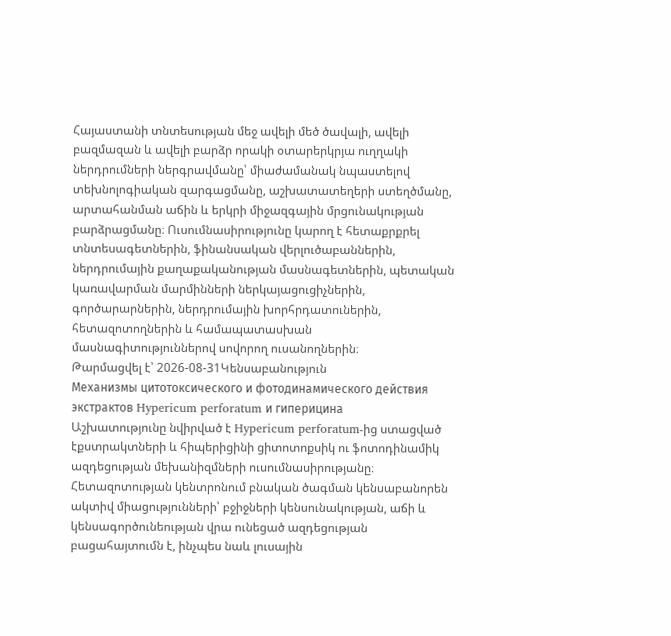Հայաստանի տնտեսության մեջ ավելի մեծ ծավալի, ավելի բազմազան և ավելի բարձր որակի օտարերկրյա ուղղակի ներդրումների ներգրավմանը՝ միաժամանակ նպաստելով տեխնոլոգիական զարգացմանը, աշխատատեղերի ստեղծմանը, արտահանման աճին և երկրի միջազգային մրցունակության բարձրացմանը։ Ուսումնասիրությունը կարող է հետաքրքրել տնտեսագետներին, ֆինանսական վերլուծաբաններին, ներդրումային քաղաքականության մասնագետներին, պետական կառավարման մարմինների ներկայացուցիչներին, գործարարներին, ներդրումային խորհրդատուներին, հետազոտողներին և համապատասխան մասնագիտություններով սովորող ուսանողներին։
Թարմացվել է՝ 2026-08-31Կենսաբանություն
Механизмы цитотоксического и фотодинамического действия экстрактов Hypericum perforatum и гиперицина
Աշխատությունը նվիրված է Hypericum perforatum-ից ստացված էքստրակտների և հիպերիցինի ցիտոտոքսիկ ու ֆոտոդինամիկ ազդեցության մեխանիզմների ուսումնասիրությանը։ Հետազոտության կենտրոնում բնական ծագման կենսաբանորեն ակտիվ միացությունների՝ բջիջների կենսունակության, աճի և կենսագործունեության վրա ունեցած ազդեցության բացահայտումն է, ինչպես նաև լուսային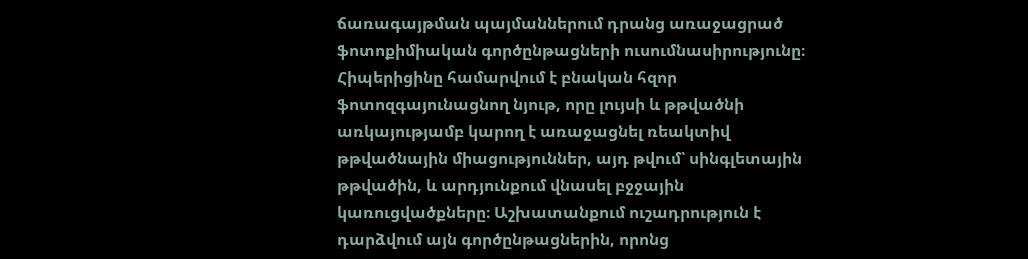ճառագայթման պայմաններում դրանց առաջացրած ֆոտոքիմիական գործընթացների ուսումնասիրությունը։ Հիպերիցինը համարվում է բնական հզոր ֆոտոզգայունացնող նյութ, որը լույսի և թթվածնի առկայությամբ կարող է առաջացնել ռեակտիվ թթվածնային միացություններ, այդ թվում՝ սինգլետային թթվածին, և արդյունքում վնասել բջջային կառուցվածքները։ Աշխատանքում ուշադրություն է դարձվում այն գործընթացներին, որոնց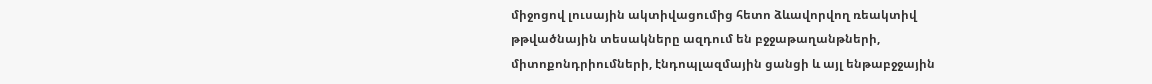միջոցով լուսային ակտիվացումից հետո ձևավորվող ռեակտիվ թթվածնային տեսակները ազդում են բջջաթաղանթների, միտոքոնդրիումների, էնդոպլազմային ցանցի և այլ ենթաբջջային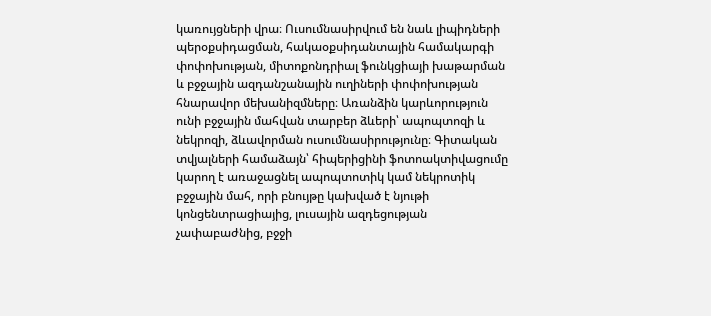կառույցների վրա։ Ուսումնասիրվում են նաև լիպիդների պերօքսիդացման, հակաօքսիդանտային համակարգի փոփոխության, միտոքոնդրիալ ֆունկցիայի խաթարման և բջջային ազդանշանային ուղիների փոփոխության հնարավոր մեխանիզմները։ Առանձին կարևորություն ունի բջջային մահվան տարբեր ձևերի՝ ապոպտոզի և նեկրոզի, ձևավորման ուսումնասիրությունը։ Գիտական տվյալների համաձայն՝ հիպերիցինի ֆոտոակտիվացումը կարող է առաջացնել ապոպտոտիկ կամ նեկրոտիկ բջջային մահ, որի բնույթը կախված է նյութի կոնցենտրացիայից, լուսային ազդեցության չափաբաժնից, բջջի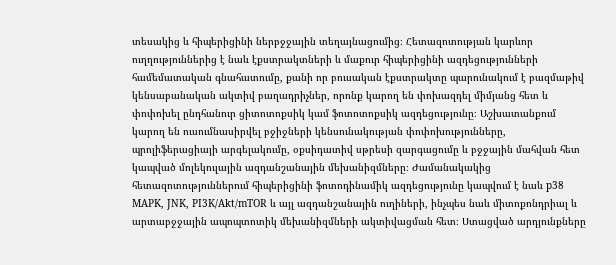տեսակից և հիպերիցինի ներբջջային տեղայնացումից։ Հետազոտության կարևոր ուղղություններից է նաև էքստրակտների և մաքուր հիպերիցինի ազդեցությունների համեմատական գնահատումը, քանի որ բուսական էքստրակտը պարունակում է բազմաթիվ կենսաբանական ակտիվ բաղադրիչներ, որոնք կարող են փոխազդել միմյանց հետ և փոփոխել ընդհանուր ցիտոտոքսիկ կամ ֆոտոտոքսիկ ազդեցությունը։ Աշխատանքում կարող են ուսումնասիրվել բջիջների կենսունակության փոփոխությունները, պրոլիֆերացիայի արգելակումը, օքսիդատիվ սթրեսի զարգացումը և բջջային մահվան հետ կապված մոլեկուլային ազդանշանային մեխանիզմները։ Ժամանակակից հետազոտություններում հիպերիցինի ֆոտոդինամիկ ազդեցությունը կապվում է նաև p38 MAPK, JNK, PI3K/Akt/mTOR և այլ ազդանշանային ուղիների, ինչպես նաև միտոքոնդրիալ և արտաբջջային ապոպտոտիկ մեխանիզմների ակտիվացման հետ։ Ստացված արդյունքները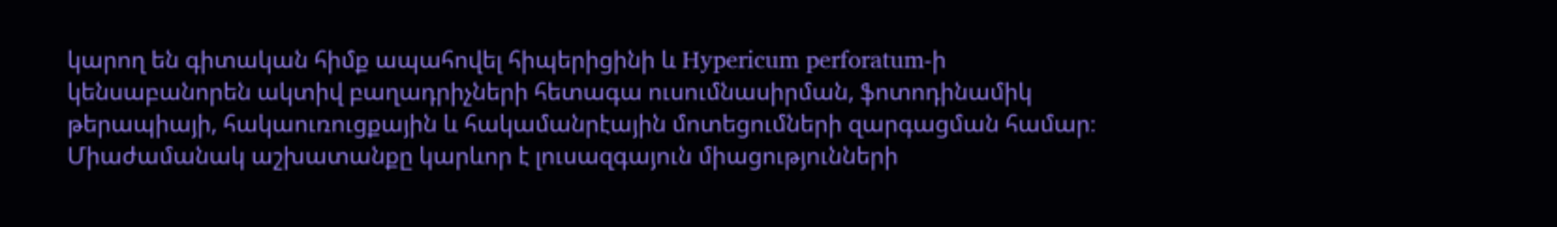կարող են գիտական հիմք ապահովել հիպերիցինի և Hypericum perforatum-ի կենսաբանորեն ակտիվ բաղադրիչների հետագա ուսումնասիրման, ֆոտոդինամիկ թերապիայի, հակաուռուցքային և հակամանրէային մոտեցումների զարգացման համար։ Միաժամանակ աշխատանքը կարևոր է լուսազգայուն միացությունների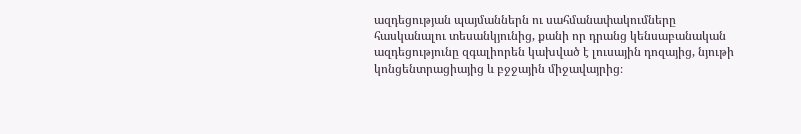ազդեցության պայմաններն ու սահմանափակումները հասկանալու տեսանկյունից, քանի որ դրանց կենսաբանական ազդեցությունը զգալիորեն կախված է լուսային դոզայից, նյութի կոնցենտրացիայից և բջջային միջավայրից։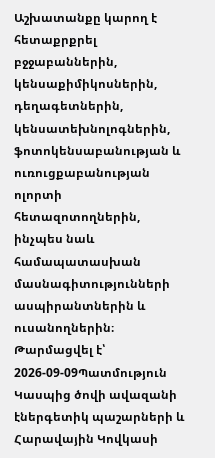Աշխատանքը կարող է հետաքրքրել բջջաբաններին, կենսաքիմիկոսներին, դեղագետներին, կենսատեխնոլոգներին, ֆոտոկենսաբանության և ուռուցքաբանության ոլորտի հետազոտողներին, ինչպես նաև համապատասխան մասնագիտությունների ասպիրանտներին և ուսանողներին։
Թարմացվել է՝ 2026-09-09Պատմություն
Կասպից ծովի ավազանի էներգետիկ պաշարների և Հարավային Կովկասի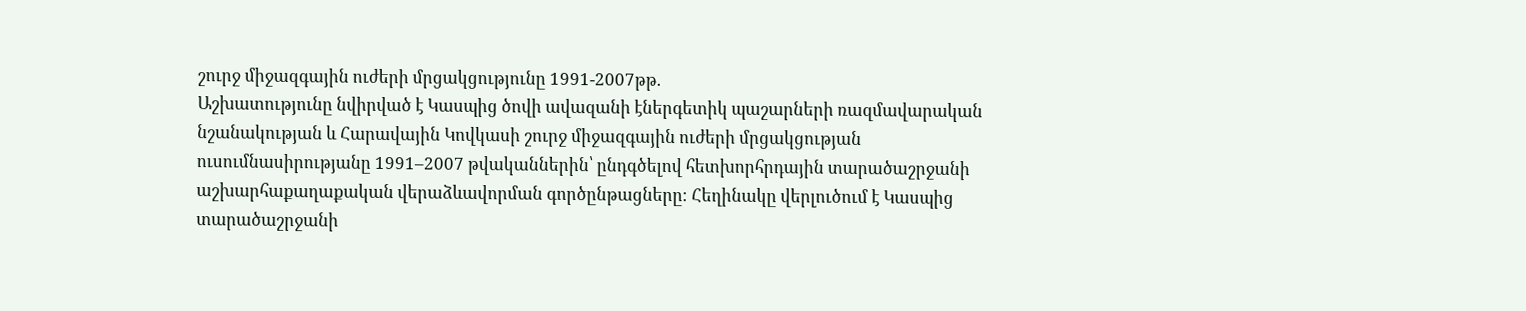շուրջ միջազգային ուժերի մրցակցությունը 1991-2007թթ.
Աշխատությունը նվիրված է Կասպից ծովի ավազանի էներգետիկ պաշարների ռազմավարական նշանակության և Հարավային Կովկասի շուրջ միջազգային ուժերի մրցակցության ուսումնասիրությանը 1991–2007 թվականներին՝ ընդգծելով հետխորհրդային տարածաշրջանի աշխարհաքաղաքական վերաձևավորման գործընթացները։ Հեղինակը վերլուծում է Կասպից տարածաշրջանի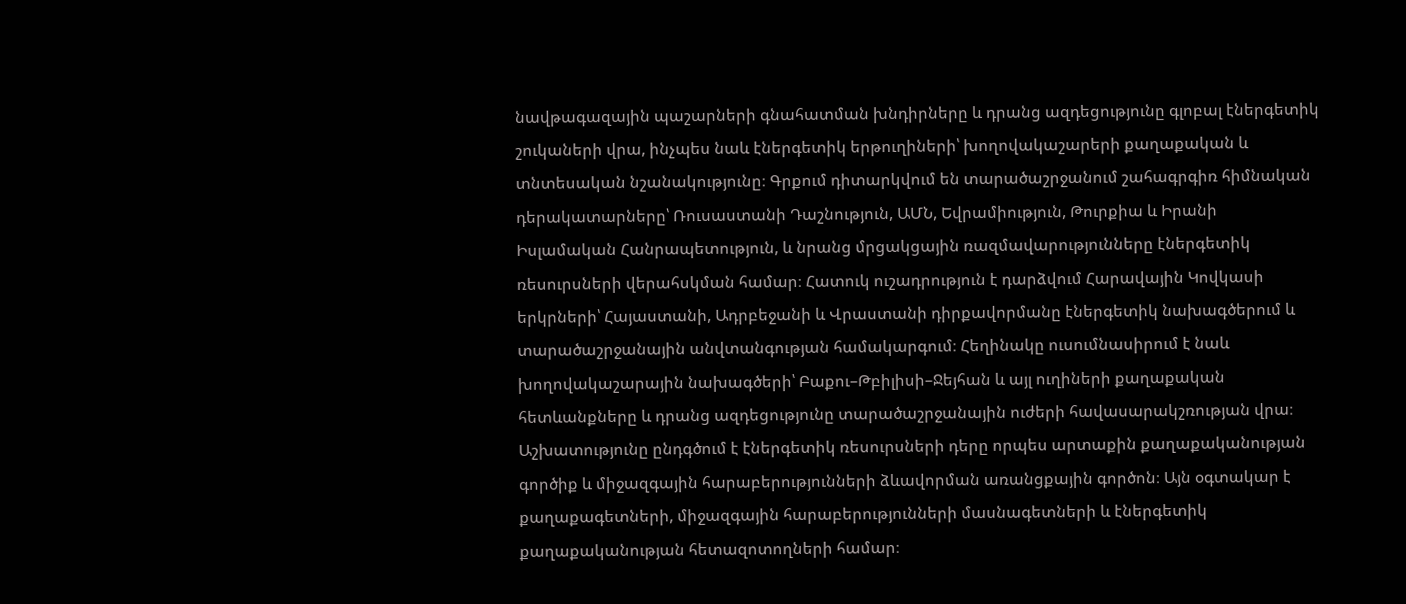նավթագազային պաշարների գնահատման խնդիրները և դրանց ազդեցությունը գլոբալ էներգետիկ շուկաների վրա, ինչպես նաև էներգետիկ երթուղիների՝ խողովակաշարերի քաղաքական և տնտեսական նշանակությունը։ Գրքում դիտարկվում են տարածաշրջանում շահագրգիռ հիմնական դերակատարները՝ Ռուսաստանի Դաշնություն, ԱՄՆ, Եվրամիություն, Թուրքիա և Իրանի Իսլամական Հանրապետություն, և նրանց մրցակցային ռազմավարությունները էներգետիկ ռեսուրսների վերահսկման համար։ Հատուկ ուշադրություն է դարձվում Հարավային Կովկասի երկրների՝ Հայաստանի, Ադրբեջանի և Վրաստանի դիրքավորմանը էներգետիկ նախագծերում և տարածաշրջանային անվտանգության համակարգում։ Հեղինակը ուսումնասիրում է նաև խողովակաշարային նախագծերի՝ Բաքու–Թբիլիսի–Ջեյհան և այլ ուղիների քաղաքական հետևանքները և դրանց ազդեցությունը տարածաշրջանային ուժերի հավասարակշռության վրա։ Աշխատությունը ընդգծում է էներգետիկ ռեսուրսների դերը որպես արտաքին քաղաքականության գործիք և միջազգային հարաբերությունների ձևավորման առանցքային գործոն։ Այն օգտակար է քաղաքագետների, միջազգային հարաբերությունների մասնագետների և էներգետիկ քաղաքականության հետազոտողների համար։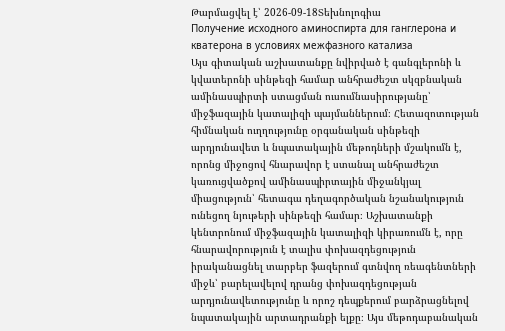Թարմացվել է՝ 2026-09-18Տեխնոլոգիա
Получение исходного аминоспирта для ганглерона и кватерона в условиях межфазного катализа
Այս գիտական աշխատանքը նվիրված է գանգլերոնի և կվատերոնի սինթեզի համար անհրաժեշտ սկզբնական ամինասպիրտի ստացման ուսումնասիրությանը՝ միջֆազային կատալիզի պայմաններում։ Հետազոտության հիմնական ուղղությունը օրգանական սինթեզի արդյունավետ և նպատակային մեթոդների մշակումն է, որոնց միջոցով հնարավոր է ստանալ անհրաժեշտ կառուցվածքով ամինասպիրտային միջանկյալ միացություն՝ հետագա դեղագործական նշանակություն ունեցող նյութերի սինթեզի համար։ Աշխատանքի կենտրոնում միջֆազային կատալիզի կիրառումն է, որը հնարավորություն է տալիս փոխազդեցություն իրականացնել տարբեր ֆազերում գտնվող ռեագենտների միջև՝ բարելավելով դրանց փոխազդեցության արդյունավետությունը և որոշ դեպքերում բարձրացնելով նպատակային արտադրանքի ելքը։ Այս մեթոդաբանական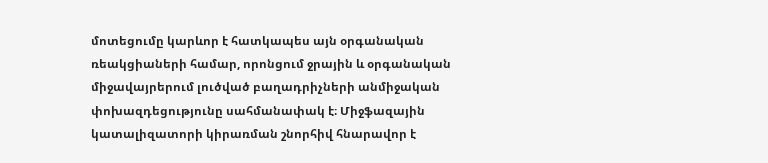մոտեցումը կարևոր է հատկապես այն օրգանական ռեակցիաների համար, որոնցում ջրային և օրգանական միջավայրերում լուծված բաղադրիչների անմիջական փոխազդեցությունը սահմանափակ է։ Միջֆազային կատալիզատորի կիրառման շնորհիվ հնարավոր է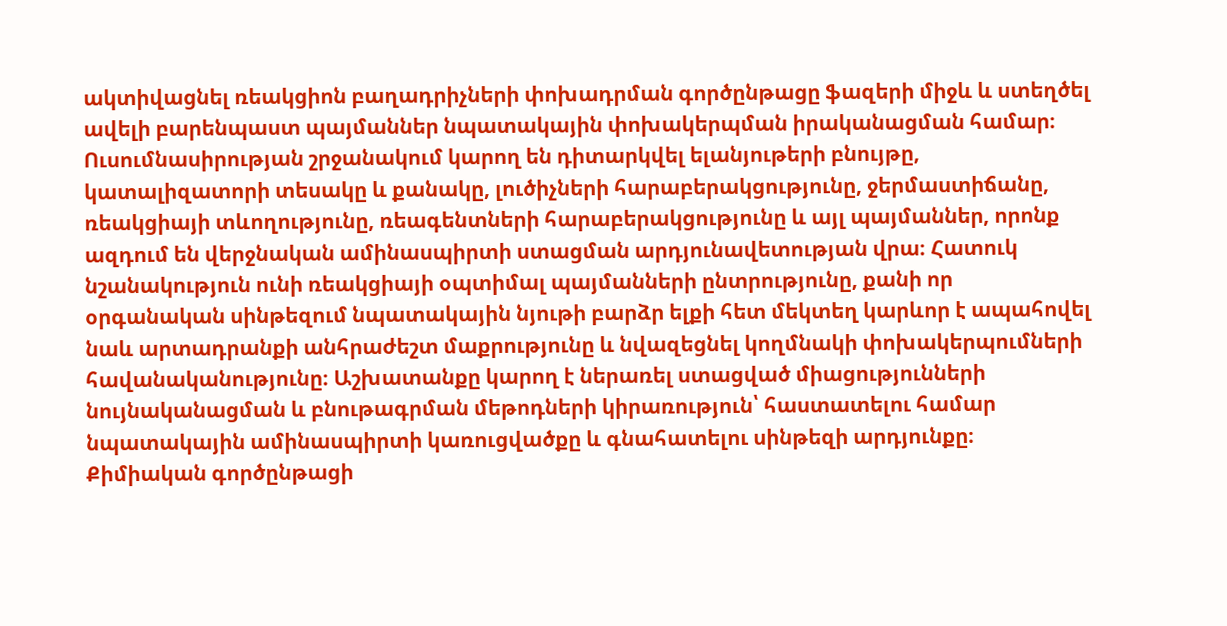ակտիվացնել ռեակցիոն բաղադրիչների փոխադրման գործընթացը ֆազերի միջև և ստեղծել ավելի բարենպաստ պայմաններ նպատակային փոխակերպման իրականացման համար։ Ուսումնասիրության շրջանակում կարող են դիտարկվել ելանյութերի բնույթը, կատալիզատորի տեսակը և քանակը, լուծիչների հարաբերակցությունը, ջերմաստիճանը, ռեակցիայի տևողությունը, ռեագենտների հարաբերակցությունը և այլ պայմաններ, որոնք ազդում են վերջնական ամինասպիրտի ստացման արդյունավետության վրա։ Հատուկ նշանակություն ունի ռեակցիայի օպտիմալ պայմանների ընտրությունը, քանի որ օրգանական սինթեզում նպատակային նյութի բարձր ելքի հետ մեկտեղ կարևոր է ապահովել նաև արտադրանքի անհրաժեշտ մաքրությունը և նվազեցնել կողմնակի փոխակերպումների հավանականությունը։ Աշխատանքը կարող է ներառել ստացված միացությունների նույնականացման և բնութագրման մեթոդների կիրառություն՝ հաստատելու համար նպատակային ամինասպիրտի կառուցվածքը և գնահատելու սինթեզի արդյունքը։ Քիմիական գործընթացի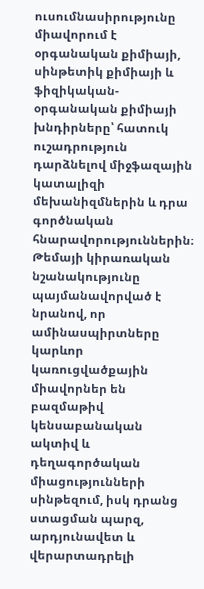ուսումնասիրությունը միավորում է օրգանական քիմիայի, սինթետիկ քիմիայի և ֆիզիկական-օրգանական քիմիայի խնդիրները՝ հատուկ ուշադրություն դարձնելով միջֆազային կատալիզի մեխանիզմներին և դրա գործնական հնարավորություններին։ Թեմայի կիրառական նշանակությունը պայմանավորված է նրանով, որ ամինասպիրտները կարևոր կառուցվածքային միավորներ են բազմաթիվ կենսաբանական ակտիվ և դեղագործական միացությունների սինթեզում, իսկ դրանց ստացման պարզ, արդյունավետ և վերարտադրելի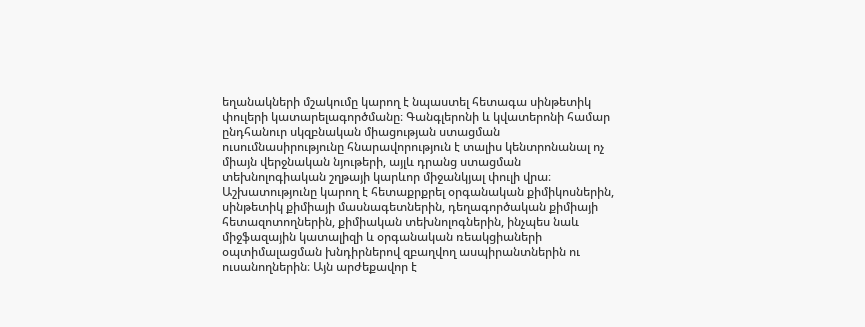եղանակների մշակումը կարող է նպաստել հետագա սինթետիկ փուլերի կատարելագործմանը։ Գանգլերոնի և կվատերոնի համար ընդհանուր սկզբնական միացության ստացման ուսումնասիրությունը հնարավորություն է տալիս կենտրոնանալ ոչ միայն վերջնական նյութերի, այլև դրանց ստացման տեխնոլոգիական շղթայի կարևոր միջանկյալ փուլի վրա։ Աշխատությունը կարող է հետաքրքրել օրգանական քիմիկոսներին, սինթետիկ քիմիայի մասնագետներին, դեղագործական քիմիայի հետազոտողներին, քիմիական տեխնոլոգներին, ինչպես նաև միջֆազային կատալիզի և օրգանական ռեակցիաների օպտիմալացման խնդիրներով զբաղվող ասպիրանտներին ու ուսանողներին։ Այն արժեքավոր է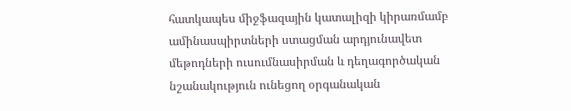հատկապես միջֆազային կատալիզի կիրառմամբ ամինասպիրտների ստացման արդյունավետ մեթոդների ուսումնասիրման և դեղագործական նշանակություն ունեցող օրգանական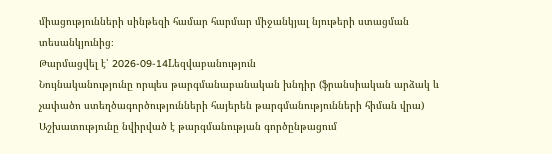միացությունների սինթեզի համար հարմար միջանկյալ նյութերի ստացման տեսանկյունից։
Թարմացվել է՝ 2026-09-14Lեզվաբանություն
Նույնականությունը որպես թարգմանաբանական խնդիր (ֆրանսիական արձակ և չափածո ստեղծագործությունների հայերեն թարգմանությունների հիման վրա)
Աշխատությունը նվիրված է թարգմանության գործընթացում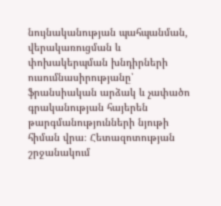նույնականության պահպանման, վերակառուցման և փոխակերպման խնդիրների ուսումնասիրությանը՝ ֆրանսիական արձակ և չափածո գրականության հայերեն թարգմանությունների նյութի հիման վրա։ Հետազոտության շրջանակում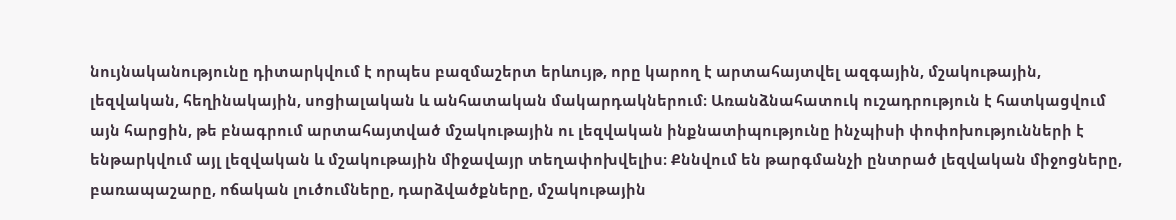նույնականությունը դիտարկվում է որպես բազմաշերտ երևույթ, որը կարող է արտահայտվել ազգային, մշակութային, լեզվական, հեղինակային, սոցիալական և անհատական մակարդակներում։ Առանձնահատուկ ուշադրություն է հատկացվում այն հարցին, թե բնագրում արտահայտված մշակութային ու լեզվական ինքնատիպությունը ինչպիսի փոփոխությունների է ենթարկվում այլ լեզվական և մշակութային միջավայր տեղափոխվելիս։ Քննվում են թարգմանչի ընտրած լեզվական միջոցները, բառապաշարը, ոճական լուծումները, դարձվածքները, մշակութային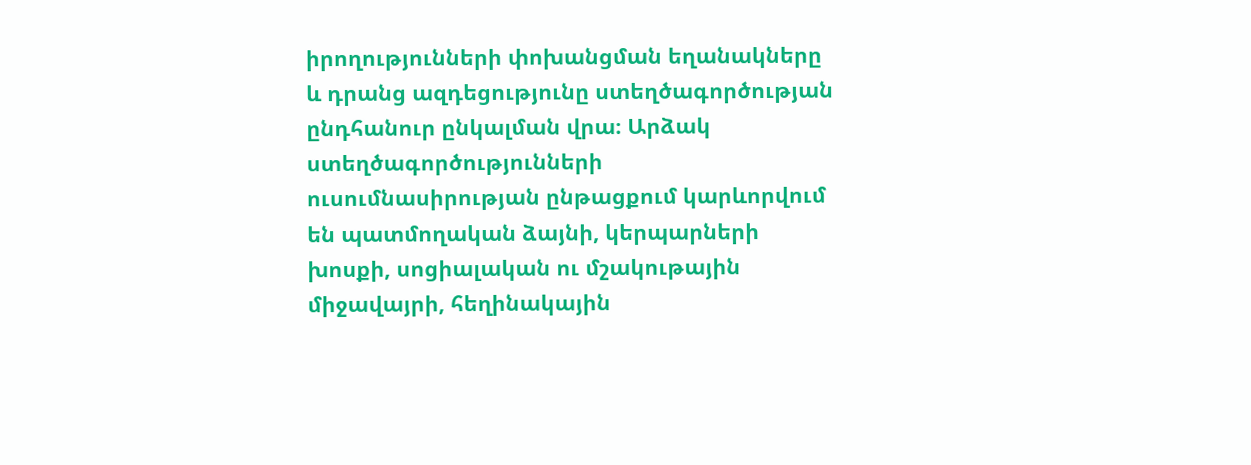իրողությունների փոխանցման եղանակները և դրանց ազդեցությունը ստեղծագործության ընդհանուր ընկալման վրա։ Արձակ ստեղծագործությունների ուսումնասիրության ընթացքում կարևորվում են պատմողական ձայնի, կերպարների խոսքի, սոցիալական ու մշակութային միջավայրի, հեղինակային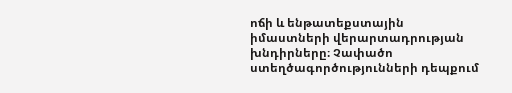ոճի և ենթատեքստային իմաստների վերարտադրության խնդիրները։ Չափածո ստեղծագործությունների դեպքում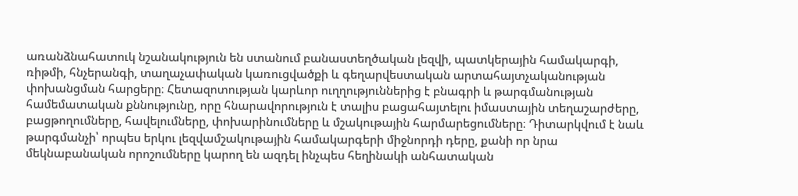առանձնահատուկ նշանակություն են ստանում բանաստեղծական լեզվի, պատկերային համակարգի, ռիթմի, հնչերանգի, տաղաչափական կառուցվածքի և գեղարվեստական արտահայտչականության փոխանցման հարցերը։ Հետազոտության կարևոր ուղղություններից է բնագրի և թարգմանության համեմատական քննությունը, որը հնարավորություն է տալիս բացահայտելու իմաստային տեղաշարժերը, բացթողումները, հավելումները, փոխարինումները և մշակութային հարմարեցումները։ Դիտարկվում է նաև թարգմանչի՝ որպես երկու լեզվամշակութային համակարգերի միջնորդի դերը, քանի որ նրա մեկնաբանական որոշումները կարող են ազդել ինչպես հեղինակի անհատական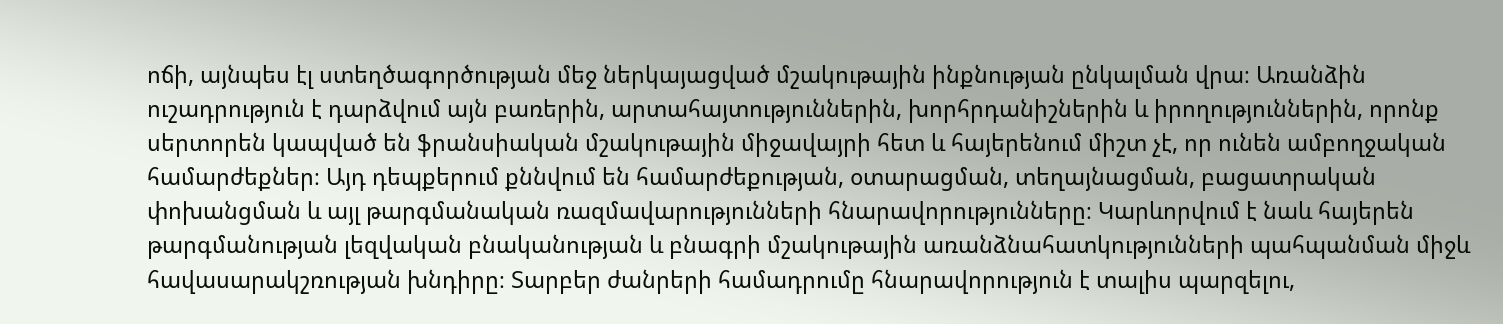ոճի, այնպես էլ ստեղծագործության մեջ ներկայացված մշակութային ինքնության ընկալման վրա։ Առանձին ուշադրություն է դարձվում այն բառերին, արտահայտություններին, խորհրդանիշներին և իրողություններին, որոնք սերտորեն կապված են ֆրանսիական մշակութային միջավայրի հետ և հայերենում միշտ չէ, որ ունեն ամբողջական համարժեքներ։ Այդ դեպքերում քննվում են համարժեքության, օտարացման, տեղայնացման, բացատրական փոխանցման և այլ թարգմանական ռազմավարությունների հնարավորությունները։ Կարևորվում է նաև հայերեն թարգմանության լեզվական բնականության և բնագրի մշակութային առանձնահատկությունների պահպանման միջև հավասարակշռության խնդիրը։ Տարբեր ժանրերի համադրումը հնարավորություն է տալիս պարզելու,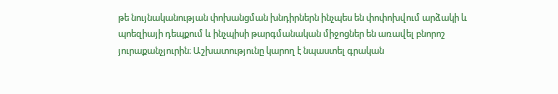թե նույնականության փոխանցման խնդիրներն ինչպես են փոփոխվում արձակի և պոեզիայի դեպքում և ինչպիսի թարգմանական միջոցներ են առավել բնորոշ յուրաքանչյուրին։ Աշխատությունը կարող է նպաստել գրական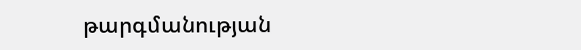թարգմանության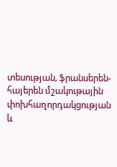տեսության, ֆրանսերեն-հայերեն մշակութային փոխհաղորդակցության և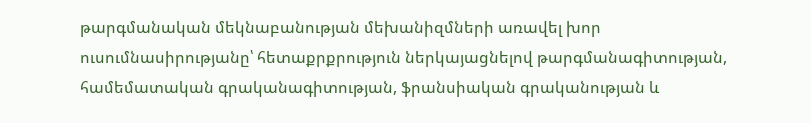թարգմանական մեկնաբանության մեխանիզմների առավել խոր ուսումնասիրությանը՝ հետաքրքրություն ներկայացնելով թարգմանագիտության, համեմատական գրականագիտության, ֆրանսիական գրականության և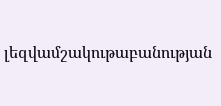լեզվամշակութաբանության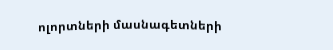ոլորտների մասնագետների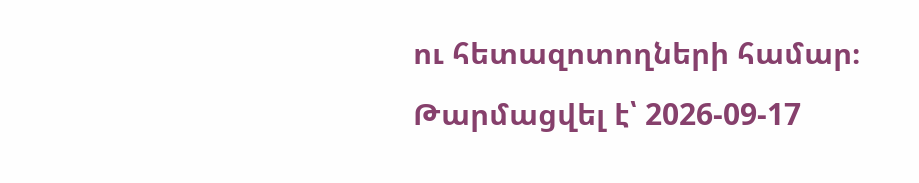ու հետազոտողների համար։
Թարմացվել է՝ 2026-09-17